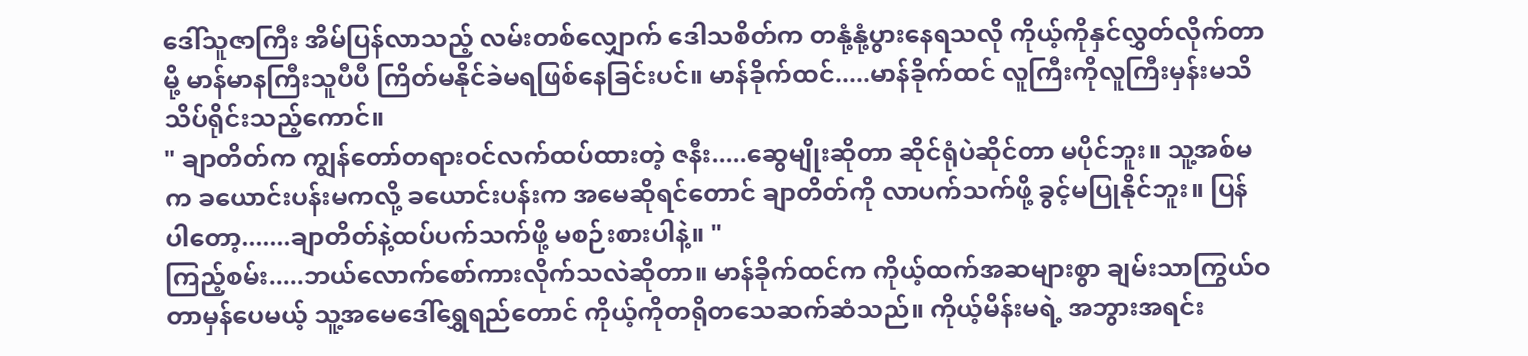ဒေါ်သူဇာကြီး အိမ်ပြန်လာသည့် လမ်းတစ်လျှောက် ဒေါသစိတ်က တနုံ့နုံ့ပွားနေရသလို ကိုယ့်ကိုနှင်လွှတ်လိုက်တာမို့ မာန်မာနကြီးသူပီပီ ကြိတ်မနိုင်ခဲမရဖြစ်နေခြင်းပင်။ မာန်ခိုက်ထင်.....မာန်ခိုက်ထင် လူကြီးကိုလူကြီးမှန်းမသိ သိပ်ရိုင်းသည့်ကောင်။
" ချာတိတ်က ကျွန်တော်တရားဝင်လက်ထပ်ထားတဲ့ ဇနီး.....ဆွေမျိုးဆိုတာ ဆိုင်ရုံပဲဆိုင်တာ မပိုင်ဘူး။ သူ့အစ်မက ခယောင်းပန်းမကလို့ ခယောင်းပန်းက အမေဆိုရင်တောင် ချာတိတ်ကို လာပက်သက်ဖို့ ခွင့်မပြုနိုင်ဘူး။ ပြန်ပါတော့.......ချာတိတ်နဲ့ထပ်ပက်သက်ဖို့ မစဉ်းစားပါနဲ့။ "
ကြည့်စမ်း.....ဘယ်လောက်စော်ကားလိုက်သလဲဆိုတာ။ မာန်ခိုက်ထင်က ကိုယ့်ထက်အဆများစွာ ချမ်းသာကြွယ်ဝတာမှန်ပေမယ့် သူ့အမေဒေါ်ရွှေရည်တောင် ကိုယ့်ကိုတရိုတသေဆက်ဆံသည်။ ကိုယ့်မိန်းမရဲ့ အဘွားအရင်း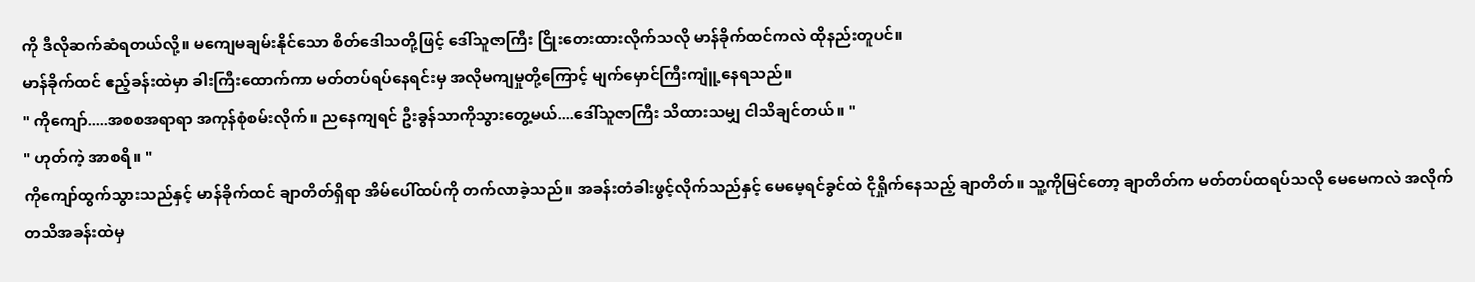ကို ဒီလိုဆက်ဆံရတယ်လို့။ မကျေမချမ်းနိုင်သော စိတ်ဒေါသတို့ဖြင့် ဒေါ်သူဇာကြီး ငြိုးတေးထားလိုက်သလို မာန်ခိုက်ထင်ကလဲ ထိုနည်းတူပင်။
မာန်ခိုက်ထင် ဧည့်ခန်းထဲမှာ ခါးကြီးထောက်ကာ မတ်တပ်ရပ်နေရင်းမှ အလိုမကျမှုတို့ကြောင့် မျက်မှောင်ကြီးကျူံ့နေရသည်။
" ကိုကျော်.....အစစအရာရာ အကုန်စုံစမ်းလိုက်။ ညနေကျရင် ဦးခွန်သာကိုသွားတွေ့မယ်....ဒေါ်သူဇာကြီး သိထားသမျှ ငါသိချင်တယ်။ "
" ဟုတ်ကဲ့ အာစရိ။ "
ကိုကျော်ထွက်သွားသည်နှင့် မာန်ခိုက်ထင် ချာတိတ်ရှိရာ အိမ်ပေါ်ထပ်ကို တက်လာခဲ့သည်။ အခန်းတံခါးဖွင့်လိုက်သည်နှင့် မေမေ့ရင်ခွင်ထဲ ငိုရှိုက်နေသည့် ချာတိတ်။ သူ့ကိုမြင်တော့ ချာတိတ်က မတ်တပ်ထရပ်သလို မေမေကလဲ အလိုက်တသိအခန်းထဲမှ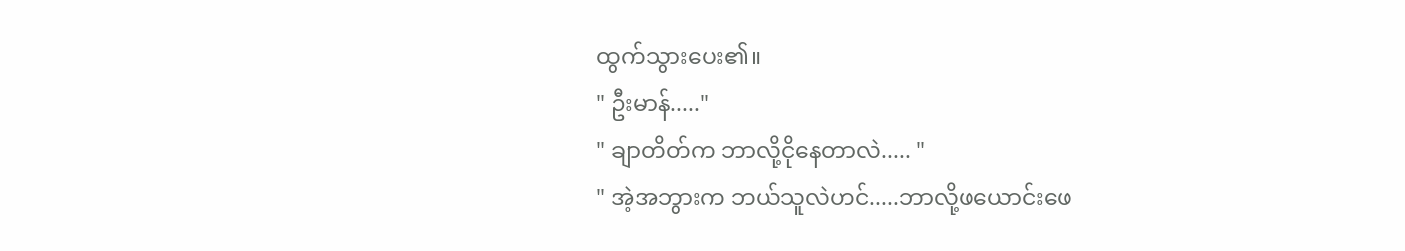ထွက်သွားပေး၏။
" ဦးမာန်....."
" ချာတိတ်က ဘာလို့ငိုနေတာလဲ..... "
" အဲ့အဘွားက ဘယ်သူလဲဟင်.....ဘာလို့ဖယောင်းဖေ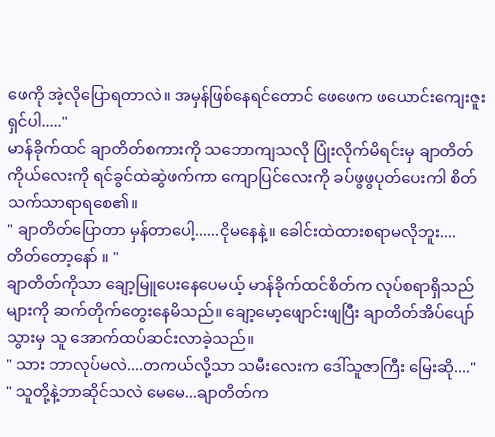ဖေကို အဲ့လိုပြောရတာလဲ။ အမှန်ဖြစ်နေရင်တောင် ဖေဖေက ဖယောင်းကျေးဇူးရှင်ပါ....."
မာန်ခိုက်ထင် ချာတိတ်စကားကို သဘောကျသလို ပြုံးလိုက်မိရင်းမှ ချာတိတ်ကိုယ်လေးကို ရင်ခွင်ထဲဆွဲဖက်ကာ ကျောပြင်လေးကို ခပ်ဖွဖွပုတ်ပေးကါ စိတ်သက်သာရာရစေ၏။
" ချာတိတ်ပြောတာ မှန်တာပေါ့......ငိုမနေနဲ့။ ခေါင်းထဲထားစရာမလိုဘူး....တိတ်တော့နော် ။ "
ချာတိတ်ကိုသာ ချော့မြူပေးနေပေမယ့် မာန်ခိုက်ထင်စိတ်က လုပ်စရာရှိသည်များကို ဆက်တိုက်တွေးနေမိသည်။ ချော့မော့ဖျောင်းဖျပြီး ချာတိတ်အိပ်ပျော်သွားမှ သူ အောက်ထပ်ဆင်းလာခဲ့သည်။
" သား ဘာလုပ်မလဲ....တကယ်လို့သာ သမီးလေးက ဒေါ်သူဇာကြီး မြေးဆို...."
" သူတို့နဲ့ဘာဆိုင်သလဲ မေမေ...ချာတိတ်က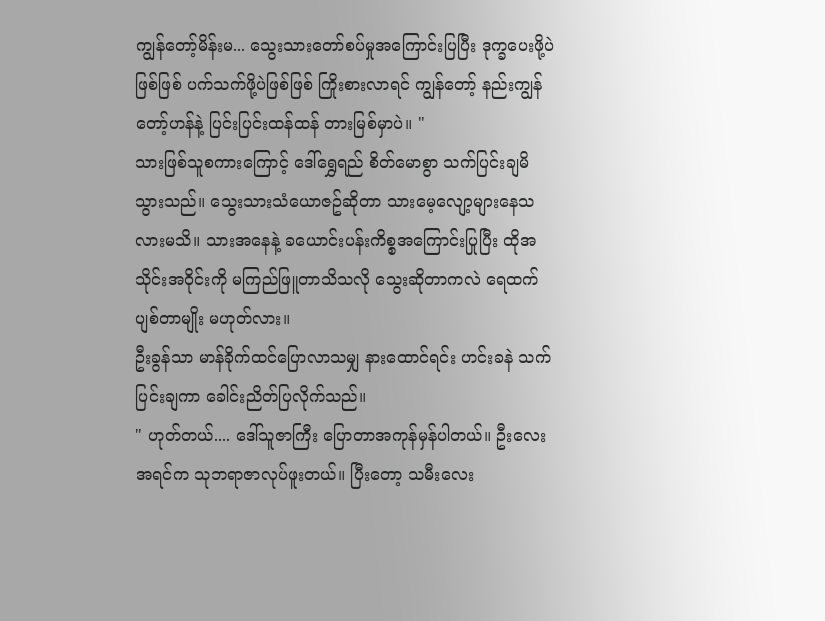ကျွန်တော့်မိန်းမ... သွေးသားတော်စပ်မှုအကြောင်းပြပြီး ဒုက္ခပေးဖို့ပဲဖြစ်ဖြစ် ပက်သက်ဖို့ပဲဖြစ်ဖြစ် ကြိုးစားလာရင် ကျွန်တော့် နည်းကျွန်တော့်ဟန်နဲ့ ပြင်းပြင်းထန်ထန် တားမြစ်မှာပဲ။ "
သားဖြစ်သူစကားကြောင့် ဒေါ်ရွှေရည် စိတ်မောစွာ သက်ပြင်းချမိသွားသည်။ သွေးသားသံယောဇဥ်ဆိုတာ သားမေ့လျော့များနေသလားမသိ။ သားအနေနဲ့ ခယောင်းပန်းကိစ္စအကြောင်းပြုပြီး ထိုအသိုင်းအဝိုင်းကို မကြည်ဖြူတာသိသလို သွေးဆိုတာကလဲ ရေထက်ပျစ်တာမျိုး မဟုတ်လား။
ဦးခွန်သာ မာန်ခိုက်ထင်ပြောလာသမျှ နားထောင်ရင်း ဟင်းခနဲ သက်ပြင်းချကာ ခေါင်းညိတ်ပြလိုက်သည်။
" ဟုတ်တယ်.... ဒေါ်သူဇာကြီး ပြောတာအကုန်မှန်ပါတယ်။ ဦးလေး အရင်က သုဘရာဇာလုပ်ဖူးတယ်။ ပြီးတော့ သမီးလေး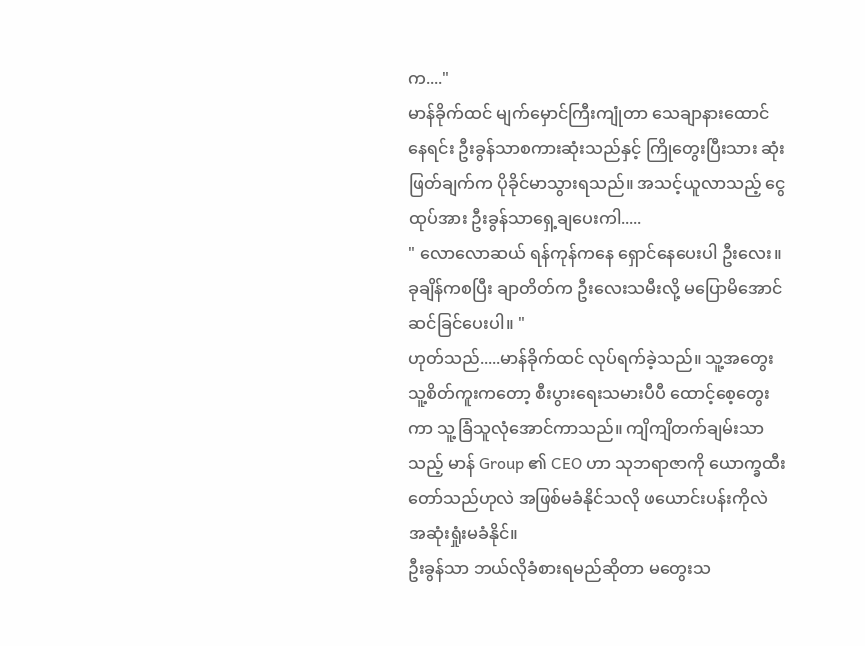က...."
မာန်ခိုက်ထင် မျက်မှောင်ကြီးကျုံတာ သေချာနားထောင်နေရင်း ဦးခွန်သာစကားဆုံးသည်နှင့် ကြိုတွေးပြီးသား ဆုံးဖြတ်ချက်က ပိုခိုင်မာသွားရသည်။ အသင့်ယူလာသည့် ငွေထုပ်အား ဦးခွန်သာရှေ့ချပေးကါ.....
" လောလောဆယ် ရန်ကုန်ကနေ ရှောင်နေပေးပါ ဦးလေး။ ခုချိန်ကစပြီး ချာတိတ်က ဦးလေးသမီးလို့ မပြောမိအောင် ဆင်ခြင်ပေးပါ။ "
ဟုတ်သည်.....မာန်ခိုက်ထင် လုပ်ရက်ခဲ့သည်။ သူ့အတွေး သူ့စိတ်ကူးကတော့ စီးပွားရေးသမားပီပီ ထောင့်စေ့တွေးကာ သူ့ခြံသူလုံအောင်ကာသည်။ ကျိကျိတက်ချမ်းသာသည့် မာန် Group ၏ CEO ဟာ သုဘရာဇာကို ယောက္ခထီးတော်သည်ဟုလဲ အဖြစ်မခံနိုင်သလို ဖယောင်းပန်းကိုလဲ အဆုံးရှုံးမခံနိုင်။
ဦးခွန်သာ ဘယ်လိုခံစားရမည်ဆိုတာ မတွေးသ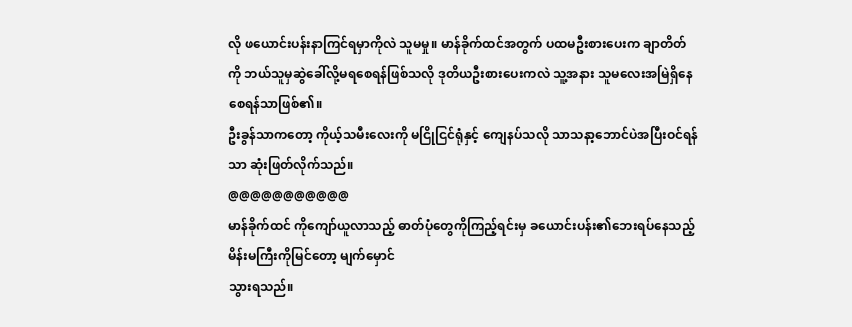လို ဖယောင်းပန်းနာကြင်ရမှာကိုလဲ သူမမှု။ မာန်ခိုက်ထင်အတွက် ပထမဦးစားပေးက ချာတိတ်ကို ဘယ်သူမှဆွဲခေါ်လို့မရစေရန်ဖြစ်သလို ဒုတိယဦးစားပေးကလဲ သူ့အနား သူမလေးအမြဲရှိနေစေရန်သာဖြစ်၏။
ဦးခွန်သာကတော့ ကိုယ့်သမီးလေးကို မငြိုငြင်ရုံနှင့် ကျေနပ်သလို သာသနာ့ဘောင်ပဲအပြီးဝင်ရန်သာ ဆုံးဖြတ်လိုက်သည်။
@@@@@@@@@@@
မာန်ခိုက်ထင် ကိုကျော်ယူလာသည့် ဓာတ်ပုံတွေကိုကြည့်ရင်းမှ ခယောင်းပန်း၏ဘေးရပ်နေသည့် မိန်းမကြီးကိုမြင်တော့ မျက်မှောင်
သွားရသည်။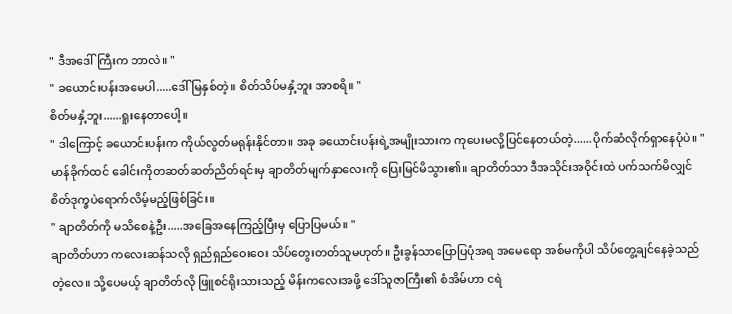" ဒီအဒေါ်ကြီးက ဘာလဲ။ "
" ခယောင်းပန်းအမေပါ.....ဒေါ်မြနှစ်တဲ့။ စိတ်သိပ်မနှံ့ဘူး အာစရိ။ "
စိတ်မနှံ့ဘူး......ရူးနေတာပေါ့။
" ဒါကြောင့် ခယောင်းပန်းက ကိုယ်လွတ်မရုန်းနိုင်တာ။ အခု ခယောင်းပန်းရဲ့အမျိုးသားက ကုပေးမလို့ပြင်နေတယ်တဲ့......ပိုက်ဆံလိုက်ရှာနေပုံပဲ။ "
မာန်ခိုက်ထင် ခေါင်းကိုတဆတ်ဆတ်ညိတ်ရင်းမှ ချာတိတ်မျက်နှာလေးကို ပြေးမြင်မိသွား၏။ ချာတိတ်သာ ဒီအသိုင်းအဝိုင်းထဲ ပက်သက်မိလျှင် စိတ်ဒုက္ခပဲရောက်လိမ့်မည့်ဖြစ်ခြင်း။
" ချာတိတ်ကို မသိစေနဲ့ဦး.....အခြေအနေကြည့်ပြီးမှ ပြောပြမယ်။ "
ချာတိတ်ဟာ ကလေးဆန်သလို ရှည်ရှည်ဝေးဝေး သိပ်တွေးတတ်သူမဟုတ်။ ဦးခွန်သာပြောပြပုံအရ အမေရော အစ်မကိုပါ သိပ်တွေ့ချင်နေခဲ့သည်တဲ့လေ။ သို့ပေမယ့် ချာတိတ်လို ဖြူစင်ရိုးသားသည့် မိန်းကလေးအဖို့ ဒေါ်သူဇာကြီး၏ စံအိမ်ဟာ ငရဲ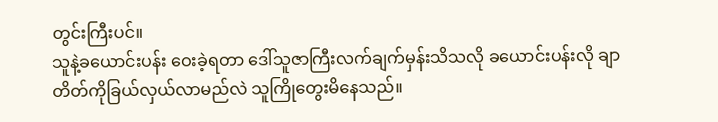တွင်းကြီးပင်။
သူနဲ့ခယောင်းပန်း ဝေးခဲ့ရတာ ဒေါ်သူဇာကြီးလက်ချက်မှန်းသိသလို ခယောင်းပန်းလို ချာတိတ်ကိုခြယ်လှယ်လာမည်လဲ သူကြိုတွေးမိနေသည်။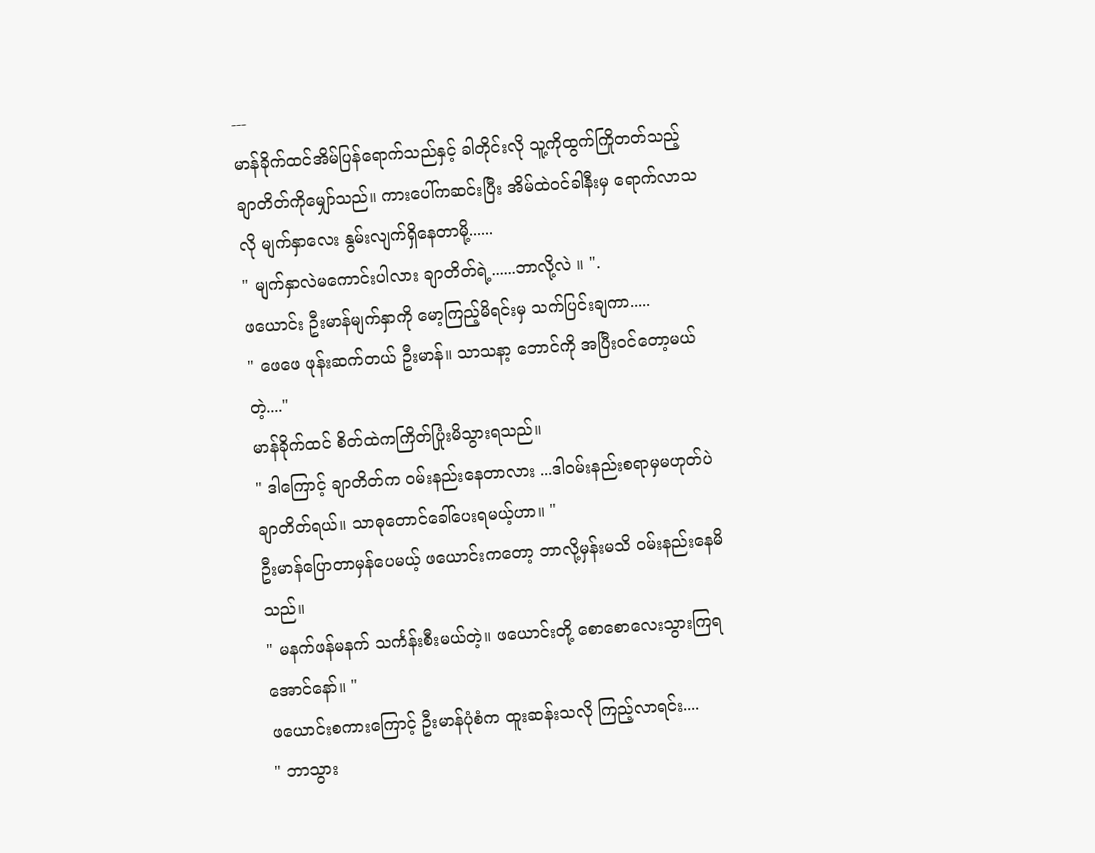---
မာန်ခိုက်ထင်အိမ်ပြန်ရောက်သည်နှင့် ခါတိုင်းလို သူ့ကိုထွက်ကြိုတတ်သည့် ချာတိတ်ကိုမျှော်သည်။ ကားပေါ်ကဆင်းပြီး အိမ်ထဲဝင်ခါနီးမှ ရောက်လာသလို မျက်နှာလေး နွမ်းလျက်ရှိနေတာမို့......
" မျက်နှာလဲမကောင်းပါလား ချာတိတ်ရဲ့......ဘာလို့လဲ ။ ".
ဖယောင်း ဦးမာန်မျက်နှာကို မော့ကြည့်မိရင်းမှ သက်ပြင်းချကာ.....
" ဖေဖေ ဖုန်းဆက်တယ် ဦးမာန်။ သာသနာ့ ဘောင်ကို အပြီးဝင်တော့မယ်တဲ့...."
မာန်ခိုက်ထင် စိတ်ထဲကကြိတ်ပြုံးမိသွားရသည်။
" ဒါကြောင့် ချာတိတ်က ဝမ်းနည်းနေတာလား ...ဒါဝမ်းနည်းစရာမှမဟုတ်ပဲ ချာတိတ်ရယ်။ သာဓုတောင်ခေါ်ပေးရမယ့်ဟာ။ "
ဦးမာန်ပြောတာမှန်ပေမယ့် ဖယောင်းကတော့ ဘာလို့မှန်းမသိ ဝမ်းနည်းနေမိသည်။
" မနက်ဖန်မနက် သင်္ကန်းစီးမယ်တဲ့။ ဖယောင်းတို့ စောစောလေးသွားကြရအောင်နော်။ "
ဖယောင်းစကားကြောင့် ဦးမာန်ပုံစံက ထူးဆန်းသလို ကြည့်လာရင်း....
" ဘာသွား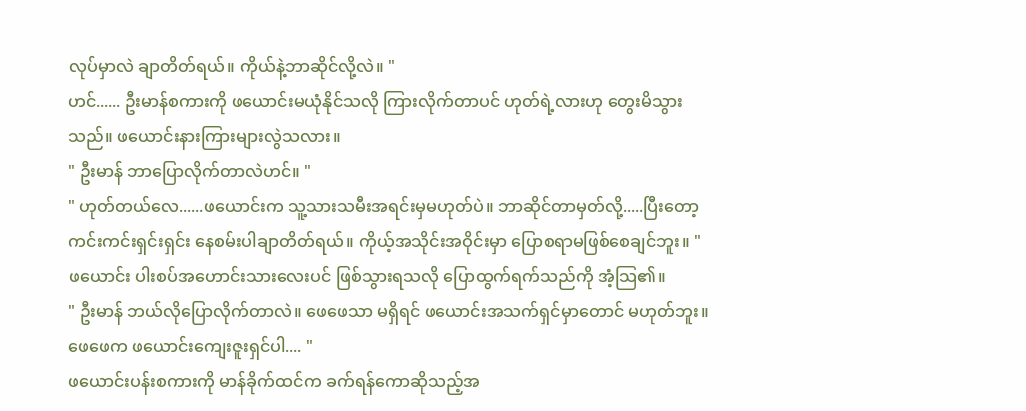လုပ်မှာလဲ ချာတိတ်ရယ်။ ကိုယ်နဲ့ဘာဆိုင်လို့လဲ။ "
ဟင်...... ဦးမာန်စကားကို ဖယောင်းမယုံနိုင်သလို ကြားလိုက်တာပင် ဟုတ်ရဲ့လားဟု တွေးမိသွားသည်။ ဖယောင်းနားကြားများလွဲသလား။
" ဦးမာန် ဘာပြောလိုက်တာလဲဟင်။ "
" ဟုတ်တယ်လေ......ဖယောင်းက သူ့သားသမီးအရင်းမှမဟုတ်ပဲ။ ဘာဆိုင်တာမှတ်လို့.....ပြီးတော့ ကင်းကင်းရှင်းရှင်း နေစမ်းပါချာတိတ်ရယ်။ ကိုယ့်အသိုင်းအဝိုင်းမှာ ပြောစရာမဖြစ်စေချင်ဘူး။ "
ဖယောင်း ပါးစပ်အဟောင်းသားလေးပင် ဖြစ်သွားရသလို ပြောထွက်ရက်သည်ကို အံ့သြ၏။
" ဦးမာန် ဘယ်လိုပြောလိုက်တာလဲ။ ဖေဖေသာ မရှိရင် ဖယောင်းအသက်ရှင်မှာတောင် မဟုတ်ဘူး။ ဖေဖေက ဖယောင်းကျေးဇူးရှင်ပါ.... "
ဖယောင်းပန်းစကားကို မာန်ခိုက်ထင်က ခက်ရန်ကောဆိုသည့်အ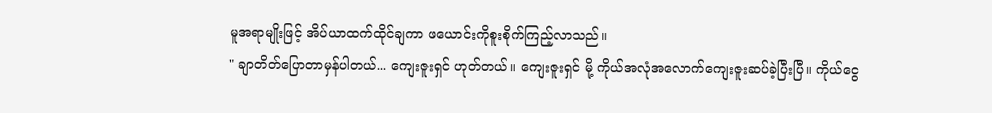မူအရာမျိုးဖြင့် အိပ်ယာထက်ထိုင်ချကာ ဖယောင်းကိုစူးစိုက်ကြည့်လာသည်။
" ချာတိတ်ပြောတာမှန်ပါတယ်... ကျေးဇူးရှင် ဟုတ်တယ်။ ကျေးဇူးရှင် မို့ ကိုယ်အလုံအလောက်ကျေးဇူးဆပ်ခဲ့ပြီးပြီ။ ကိုယ်ငွေ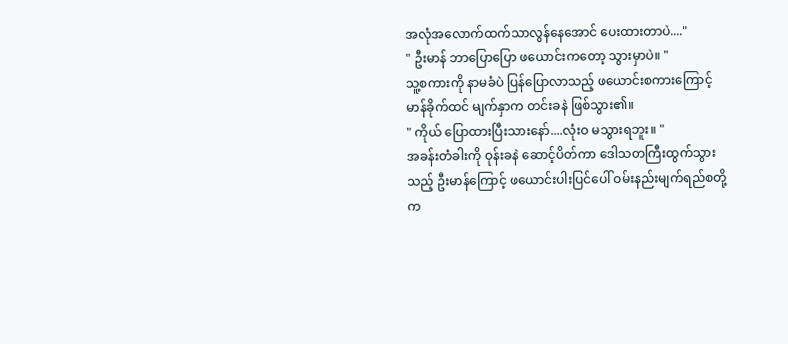အလုံအလောက်ထက်သာလွန်နေအောင် ပေးထားတာပဲ...."
" ဦးမာန် ဘာပြောပြော ဖယောင်းကတော့ သွားမှာပဲ။ "
သူ့စကားကို နာမခံပဲ ပြန်ပြောလာသည့် ဖယောင်းစကားကြောင့် မာန်ခိုက်ထင် မျက်နှာက တင်းခနဲ ဖြစ်သွား၏။
" ကိုယ် ပြောထားပြီးသားနော်....လုံးဝ မသွားရဘူး။ "
အခန်းတံခါးကို ဝုန်းခနဲ ဆောင့်ပိတ်ကာ ဒေါသတကြီးထွက်သွားသည့် ဦးမာန်ကြောင့် ဖယောင်းပါးပြင်ပေါ် ဝမ်းနည်းမျက်ရည်စတို့က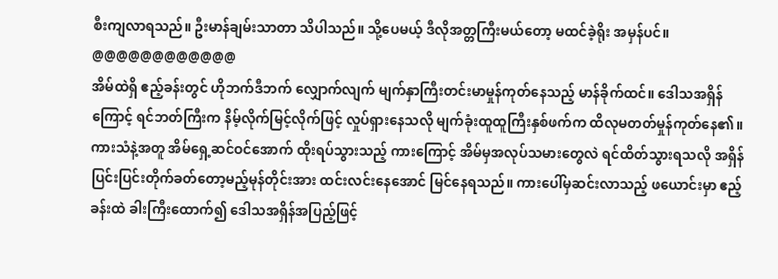စီးကျလာရသည်။ ဦးမာန်ချမ်းသာတာ သိပါသည်။ သို့ပေမယ့် ဒီလိုအတ္တကြီးမယ်တော့ မထင်ခဲ့ရိုး အမှန်ပင်။
@@@@@@@@@@@@
အိမ်ထဲရှိ ဧည့်ခန်းတွင် ဟိုဘက်ဒီဘက် လျှောက်လျက် မျက်နှာကြီးတင်းမာမှုန်ကုတ်နေသည့် မာန်ခိုက်ထင်။ ဒေါသအရှိန်ကြောင့် ရင်ဘတ်ကြီးက နိမ့်လိုက်မြင့်လိုက်ဖြင့် လှုပ်ရှားနေသလို မျက်ခုံးထူထူကြီးနှစ်ဖက်က ထိလုမတတ်မှုန်ကုတ်နေ၏။
ကားသံနဲ့အတူ အိမ်ရှေ့ဆင်ဝင်အောက် ထိုးရပ်သွားသည့် ကားကြောင့် အိမ်မှအလုပ်သမားတွေလဲ ရင်ထိတ်သွားရသလို အရှိန်ပြင်းပြင်းတိုက်ခတ်တော့မည့်မုန်တိုင်းအား ထင်းလင်းနေအောင် မြင်နေရသည်။ ကားပေါ်မှဆင်းလာသည့် ဖယောင်းမှာ ဧည့်ခန်းထဲ ခါးကြီးထောက်၍ ဒေါသအရှိန်အပြည့်ဖြင့်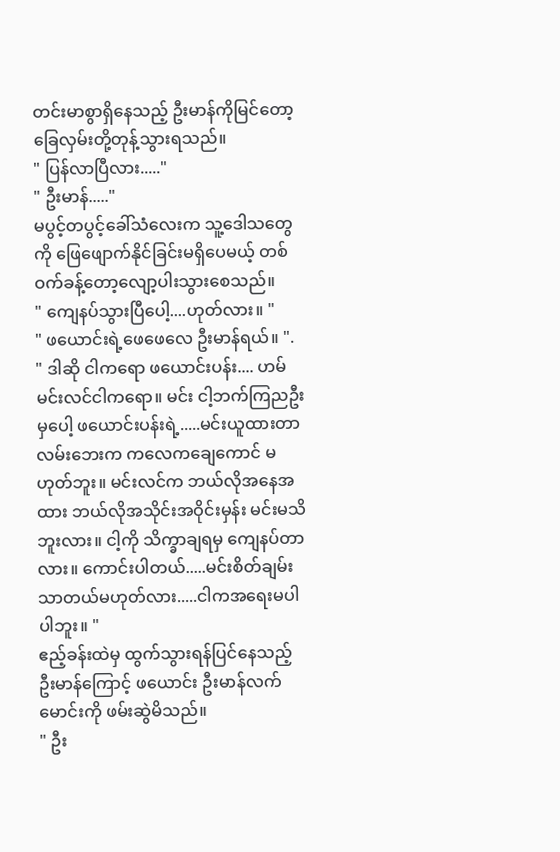တင်းမာစွာရှိနေသည့် ဦးမာန်ကိုမြင်တော့ ခြေလှမ်းတို့တုန့်သွားရသည်။
" ပြန်လာပြီလား....."
" ဦးမာန်....."
မပွင့်တပွင့်ခေါ်သံလေးက သူ့ဒေါသတွေကို ဖြေဖျောက်နိုင်ခြင်းမရှိပေမယ့် တစ်ဝက်ခန့်တော့လျော့ပါးသွားစေသည်။
" ကျေနပ်သွားပြီပေါ့....ဟုတ်လား။ "
" ဖယောင်းရဲ့ဖေဖေလေ ဦးမာန်ရယ်။ ".
" ဒါဆို ငါကရော ဖယောင်းပန်း.... ဟမ် မင်းလင်ငါကရော။ မင်း ငါ့ဘက်ကြညဦးမှပေါ့ ဖယောင်းပန်းရဲ့.....မင်းယူထားတာ လမ်းဘေးက ကလေကချေကောင် မဟုတ်ဘူး။ မင်းလင်က ဘယ်လိုအနေအထား ဘယ်လိုအသိုင်းအဝိုင်းမှန်း မင်းမသိဘူးလား။ ငါ့ကို သိက္ခာချရမှ ကျေနပ်တာလား။ ကောင်းပါတယ်.....မင်းစိတ်ချမ်းသာတယ်မဟုတ်လား.....ငါကအရေးမပါ ပါဘူး။ "
ဧည့်ခန်းထဲမှ ထွက်သွားရန်ပြင်နေသည့် ဦးမာန်ကြောင့် ဖယောင်း ဦးမာန်လက်မောင်းကို ဖမ်းဆွဲမိသည်။
" ဦး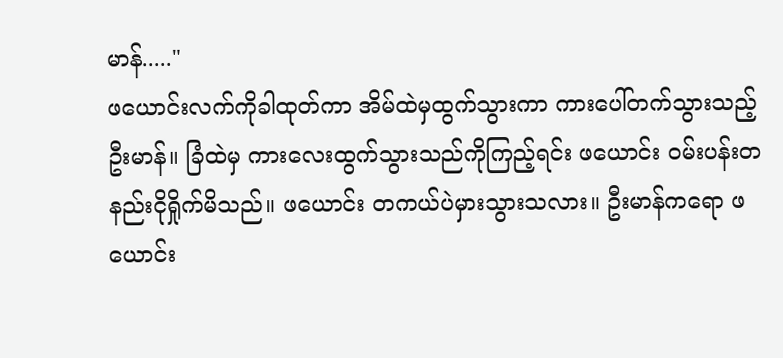မာန်....."
ဖယောင်းလက်ကိုခါထုတ်ကာ အိမ်ထဲမှထွက်သွားကာ ကားပေါ်တက်သွားသည့် ဦးမာန်။ ခြံထဲမှ ကားလေးထွက်သွားသည်ကိုကြည့်ရင်း ဖယောင်း ဝမ်းပန်းတနည်းငိုရှိုက်မိသည်။ ဖယောင်း တကယ်ပဲမှားသွားသလား။ ဦးမာန်ကရော ဖယောင်း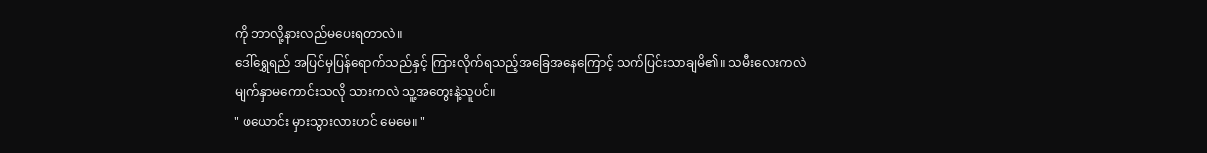ကို ဘာလို့နားလည်မပေးရတာလဲ။
ဒေါ်ရွှေရည် အပြင်မှပြန်ရောက်သည်နှင့် ကြားလိုက်ရသည့်အခြေအနေကြောင့် သက်ပြင်းသာချမိ၏။ သမီးလေးကလဲ မျက်နှာမကောင်းသလို သားကလဲ သူ့အတွေးနဲ့သူပင်။
" ဖယောင်း မှားသွားလားဟင် မေမေ။ "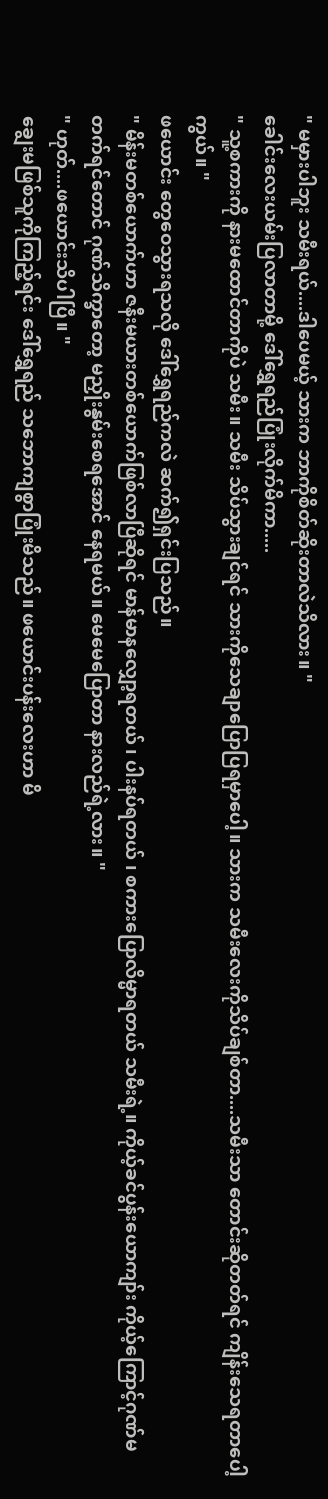" မမှားပါဘူး သမီးရယ်....ဒါပေမယ့် သားက ဘာကိုစိတ်ဆိုးတာလဲသိလား။ "
ခေါင်းလေးယမ်းပြလာတာမို့ ဒေါ်ရွှေရည်ပြုံးလိုက်မိကာ.....
" သူ့စကားကို နားမထောင်တာကိုပဲ သမီး။ သမီး သိပ်သွားချင်ရင် သားကိုသေချာပြောပြရမှာပေါ့။ သားက သမီးလေးကိုသိပ်ချစ်တာ....သမီးသာ တောင်းဆိုတတ်ရင် ကျိန်းသေရတာပေါ့ကွယ်။ "
ဖယောင်း တွေဝေသွားရသလို ဒေါ်ရွှေရည်ကလဲ ဆက်၍ရှင်းပြသည်။
" မိန်းမတစ်ယောက်ဟာ ဇနီးမယားတစ်ယောက်ဖြစ်လာပြီဆိုရင် မာန်မာနလျှော့ရတယ် ၊ ပါးနပ်ရတယ် ၊ စကားပြောလိမ္မာရတယ် သမီးရဲ့။ ကိုယ့်ခင်ပွန်းယောကျာ်း ကိုယ့်ကြောင့်ဂုဏ်မတက်ရင်တောင် ဂုဏ်သိက္ခာတော့ မညှိုးနွမ်းစေရအောင် နေရမယ်။ မေမေပြောတာ နားလည်ရဲ့လား။ "
" ဟုတ်....ဖယောင်းသိပါပြီ။ "
ချွေးမဖြစ်သူကိုကြည့်ရင်း ဒေါ်ရွှေရည် သဘောကျစွာပြုံးမိသည်။ ဖယောင်းပန်းလေးဟာ မိ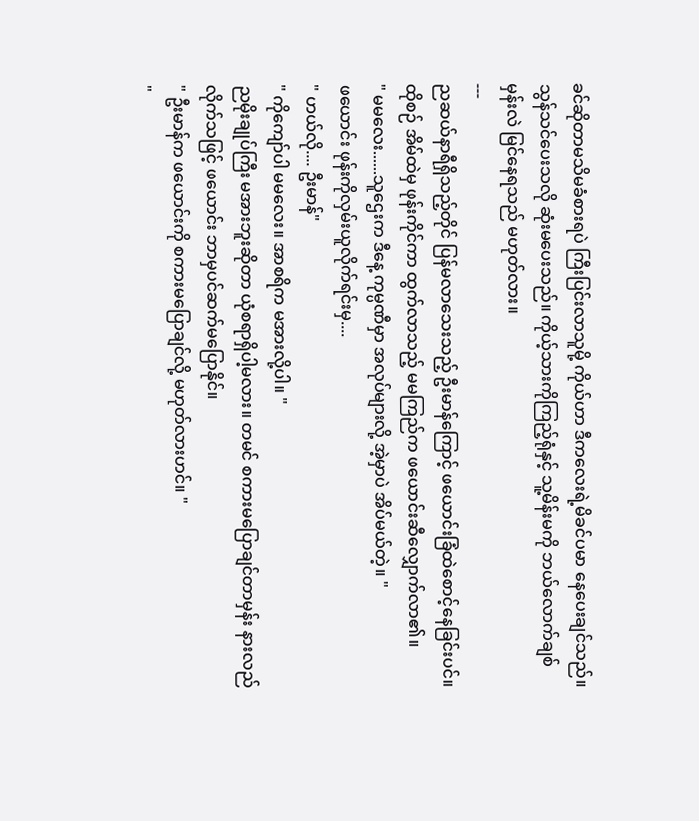ခင်ဆိုတာမသိမခံစားရပဲ ကြီးပြင်းလာသူမို့ ကိုယ်ဟာ ဒီကလေးရဲ့မိခင်ပမာ နေပေးချင်သည်။ သွန်သင်ပေးသလို ဆုံးမပေးသည်။ ကိုယ့်သားကိုကြည့်ရုံနှင့် သူ့မိန်းမကို ဘယ်လောက်ချစ်မှန်းလဲ မြင်နေရသည် မဟုတ်လား။
---
ညဆယ်နာရီရှိသည့်တိုင် ပြန်မလာသေးသည့် ဦးမာန်ကြောင့် ဖယောင်းခြံထဲစောင့်နေခြင်းပင်။ ထိုစဉ် အိမ်ထဲမှ ဖုန်းကိုင်ကာ ထွက်လာသည့် မမကြည်က ဖယောင်းဆီလျှောက်လာ၏။
" မမလေး......သူဌေးက ဒီနေ့ ကုမ္ပဏီမှာ အလုပ်များလို့ အဲ့မှာပဲ အိပ်မယ်တဲ့။ "
ဖယောင်း ဖုန်းကိုလှမ်းယူလိုက်ရင်းမှ....
" ဟယ်လို.... ဦးမာန်"
" ကိုကျော်ပါ မမလေး။ အာစရိက မအားလို့ပါ။ "
ညမိုးချုပ်ကြီး မအားဘူးဆိုတာ ယုံစရာရှိပါ့မလား။ တမင် စကားမပြောချင်တာမှန်း နားလည်လိုက်သဖြင့် ဖယောင်း ဘာမှပင်ဆက်မပြောနိုင်။
" ဦးမာန်က ဖယောင်းကို စကားမပြောချင်လို့ မဟုတ်လားဟင်။ "
"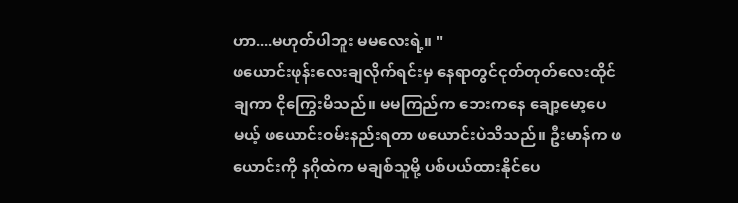ဟာ....မဟုတ်ပါဘူး မမလေးရဲ့။ "
ဖယောင်းဖုန်းလေးချလိုက်ရင်းမှ နေရာတွင်ငုတ်တုတ်လေးထိုင်ချကာ ငိုကြွေးမိသည်။ မမကြည်က ဘေးကနေ ချော့မော့ပေမယ့် ဖယောင်းဝမ်းနည်းရတာ ဖယောင်းပဲသိသည်။ ဦးမာန်က ဖယောင်းကို နဂိုထဲက မချစ်သူမို့ ပစ်ပယ်ထားနိုင်ပေ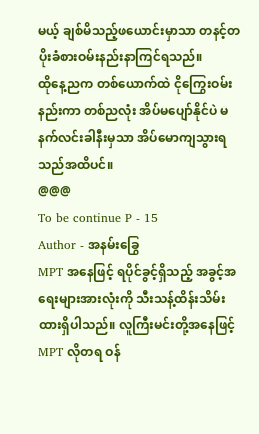မယ့် ချစ်မိသည့်ဖယောင်းမှာသာ တနင့်တပိုးခံစားဝမ်းနည်းနာကြင်ရသည်။
ထိုနေ့ညက တစ်ယောက်ထဲ ငိုကြွေးဝမ်းနည်းကာ တစ်ညလုံး အိပ်မပျော်နိုင်ပဲ မနက်လင်းခါနီးမှသာ အိပ်မောကျသွားရသည်အထိပင်။
@@@
To be continue P - 15
Author - အနမ်းခြွေ
MPT အနေဖြင့် ရပိုင်ခွင့်ရှိသည့် အခွင့်အရေးများအားလုံးကို သီးသန့်ထိန်းသိမ်းထားရှိပါသည်။ လူကြီးမင်းတို့အနေဖြင့် MPT လိုတရ ဝန်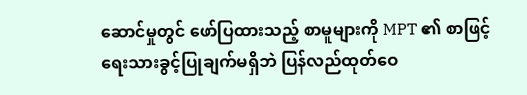ဆောင်မှုတွင် ဖော်ပြထားသည့် စာမူများကို MPT ၏ စာဖြင့်ရေးသားခွင့်ပြုချက်မရှိဘဲ ပြန်လည်ထုတ်ဝေ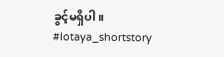ခွင့်မရှိပါ။
#lotaya_shortstory